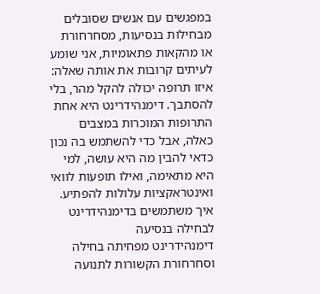במפגשים עם אנשים שסובלים מבחילות בנסיעות, מסחרחורת או מהקאות פתאומיות, אני שומע לעיתים קרובות את אותה שאלה: איזו תרופה יכולה להקל מהר, בלי להסתבך. דימנהידרינט היא אחת התרופות המוכרות במצבים כאלה, אבל כדי להשתמש בה נכון כדאי להבין מה היא עושה, למי היא מתאימה, ואילו תופעות לוואי ואינטראקציות עלולות להפתיע.
איך משתמשים בדימנהידרינט לבחילה בנסיעה
דימנהידרינט מפחיתה בחילה וסחרחורת הקשורות לתנועה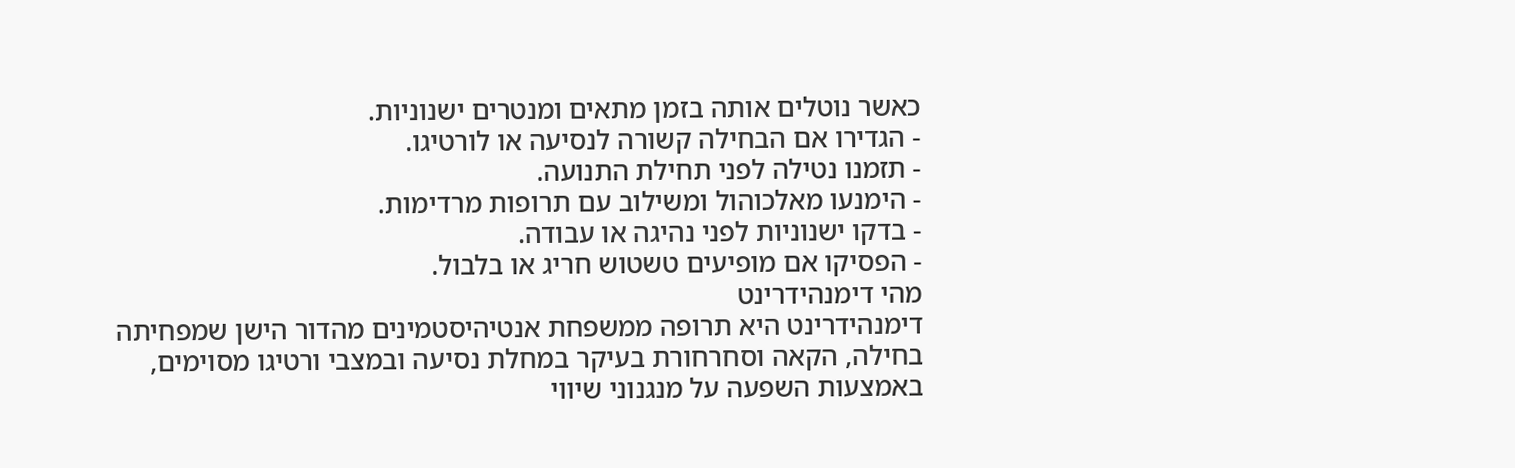כאשר נוטלים אותה בזמן מתאים ומנטרים ישנוניות.
- הגדירו אם הבחילה קשורה לנסיעה או לורטיגו.
- תזמנו נטילה לפני תחילת התנועה.
- הימנעו מאלכוהול ומשילוב עם תרופות מרדימות.
- בדקו ישנוניות לפני נהיגה או עבודה.
- הפסיקו אם מופיעים טשטוש חריג או בלבול.
מהי דימנהידרינט
דימנהידרינט היא תרופה ממשפחת אנטיהיסטמינים מהדור הישן שמפחיתה בחילה, הקאה וסחרחורת בעיקר במחלת נסיעה ובמצבי ורטיגו מסוימים, באמצעות השפעה על מנגנוני שיווי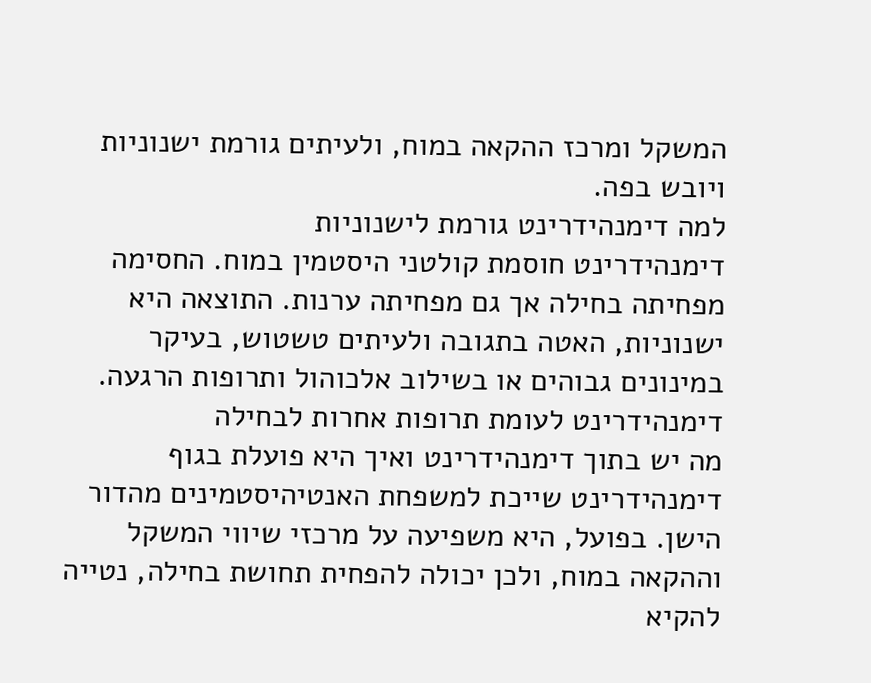המשקל ומרכז ההקאה במוח, ולעיתים גורמת ישנוניות ויובש בפה.
למה דימנהידרינט גורמת לישנוניות
דימנהידרינט חוסמת קולטני היסטמין במוח. החסימה מפחיתה בחילה אך גם מפחיתה ערנות. התוצאה היא ישנוניות, האטה בתגובה ולעיתים טשטוש, בעיקר במינונים גבוהים או בשילוב אלכוהול ותרופות הרגעה.
דימנהידרינט לעומת תרופות אחרות לבחילה
מה יש בתוך דימנהידרינט ואיך היא פועלת בגוף
דימנהידרינט שייכת למשפחת האנטיהיסטמינים מהדור הישן. בפועל, היא משפיעה על מרכזי שיווי המשקל וההקאה במוח, ולכן יכולה להפחית תחושת בחילה, נטייה להקיא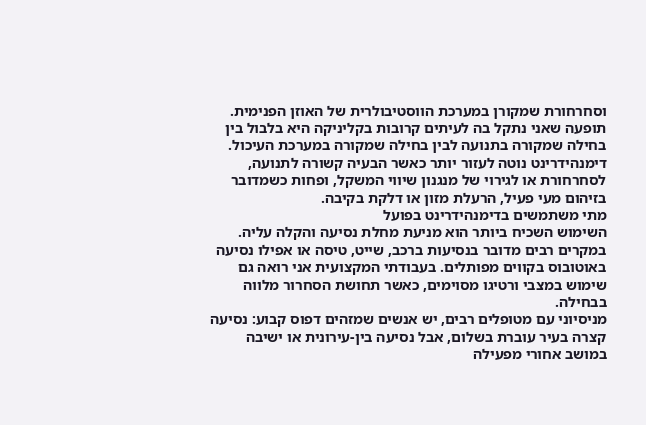וסחרחורת שמקורן במערכת הווסטיבולרית של האוזן הפנימית.
תופעה שאני נתקל בה לעיתים קרובות בקליניקה היא בלבול בין בחילה שמקורה בתנועה לבין בחילה שמקורה במערכת העיכול. דימנהידרינט נוטה לעזור יותר כאשר הבעיה קשורה לתנועה, לסחרחורת או לגירוי של מנגנון שיווי המשקל, ופחות כשמדובר בזיהום מעי פעיל, הרעלת מזון או דלקת בקיבה.
מתי משתמשים בדימנהידרינט בפועל
השימוש השכיח ביותר הוא מניעת מחלת נסיעה והקלה עליה. במקרים רבים מדובר בנסיעות ברכב, שייט, טיסה או אפילו נסיעה באוטובוס בקווים מפותלים. בעבודתי המקצועית אני רואה גם שימוש במצבי ורטיגו מסוימים, כאשר תחושת הסחרור מלווה בבחילה.
מניסיוני עם מטופלים רבים, יש אנשים שמזהים דפוס קבוע: נסיעה קצרה בעיר עוברת בשלום, אבל נסיעה בין-עירונית או ישיבה במושב אחורי מפעילה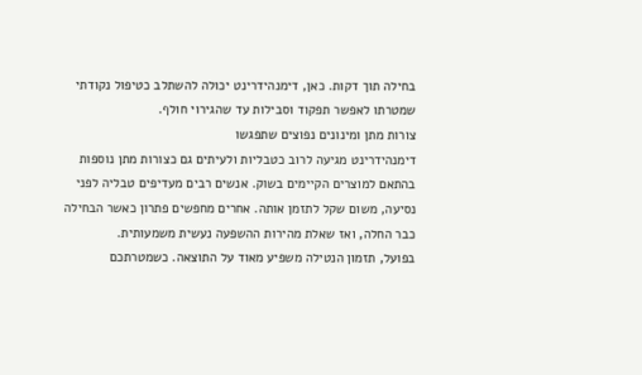בחילה תוך דקות. כאן, דימנהידרינט יכולה להשתלב כטיפול נקודתי שמטרתו לאפשר תפקוד וסבילות עד שהגירוי חולף.
צורות מתן ומינונים נפוצים שתפגשו
דימנהידרינט מגיעה לרוב כטבליות ולעיתים גם כצורות מתן נוספות בהתאם למוצרים הקיימים בשוק. אנשים רבים מעדיפים טבליה לפני נסיעה, משום שקל לתזמן אותה. אחרים מחפשים פתרון כאשר הבחילה כבר החלה, ואז שאלת מהירות ההשפעה נעשית משמעותית.
בפועל, תזמון הנטילה משפיע מאוד על התוצאה. כשמטרתכם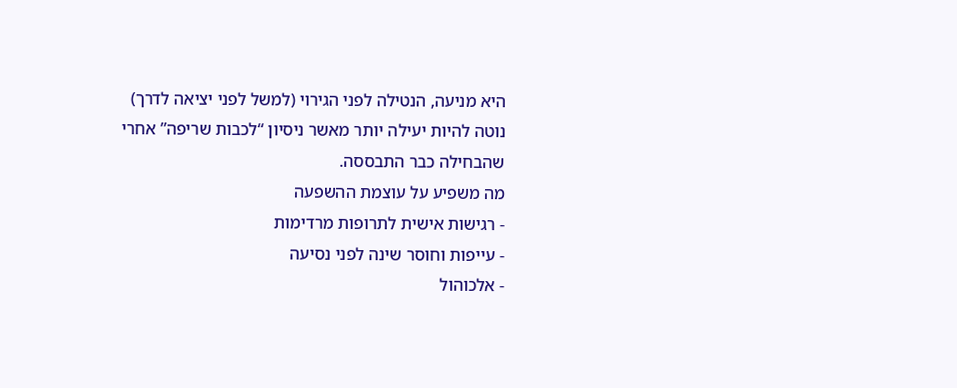היא מניעה, הנטילה לפני הגירוי (למשל לפני יציאה לדרך) נוטה להיות יעילה יותר מאשר ניסיון “לכבות שריפה” אחרי שהבחילה כבר התבססה.
מה משפיע על עוצמת ההשפעה
- רגישות אישית לתרופות מרדימות
- עייפות וחוסר שינה לפני נסיעה
- אלכוהול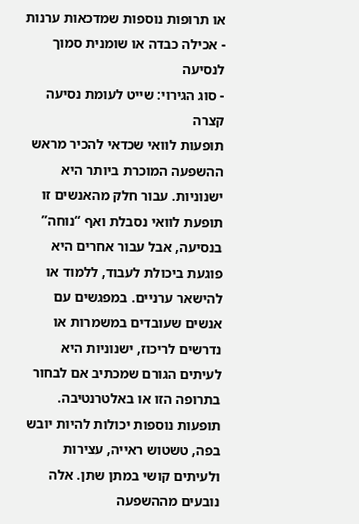או תרופות נוספות שמדכאות ערנות
- אכילה כבדה או שומנית סמוך לנסיעה
- סוג הגירוי: שייט לעומת נסיעה קצרה
תופעות לוואי שכדאי להכיר מראש
ההשפעה המוכרת ביותר היא ישנוניות. עבור חלק מהאנשים זו תופעת לוואי נסבלת ואף “נוחה” בנסיעה, אבל עבור אחרים היא פוגעת ביכולת לעבוד, ללמוד או להישאר ערניים. במפגשים עם אנשים שעובדים במשמרות או נדרשים לריכוז, ישנוניות היא לעיתים הגורם שמכתיב אם לבחור בתרופה הזו או באלטרנטיבה.
תופעות נוספות יכולות להיות יובש בפה, טשטוש ראייה, עצירות ולעיתים קושי במתן שתן. אלה נובעים מההשפעה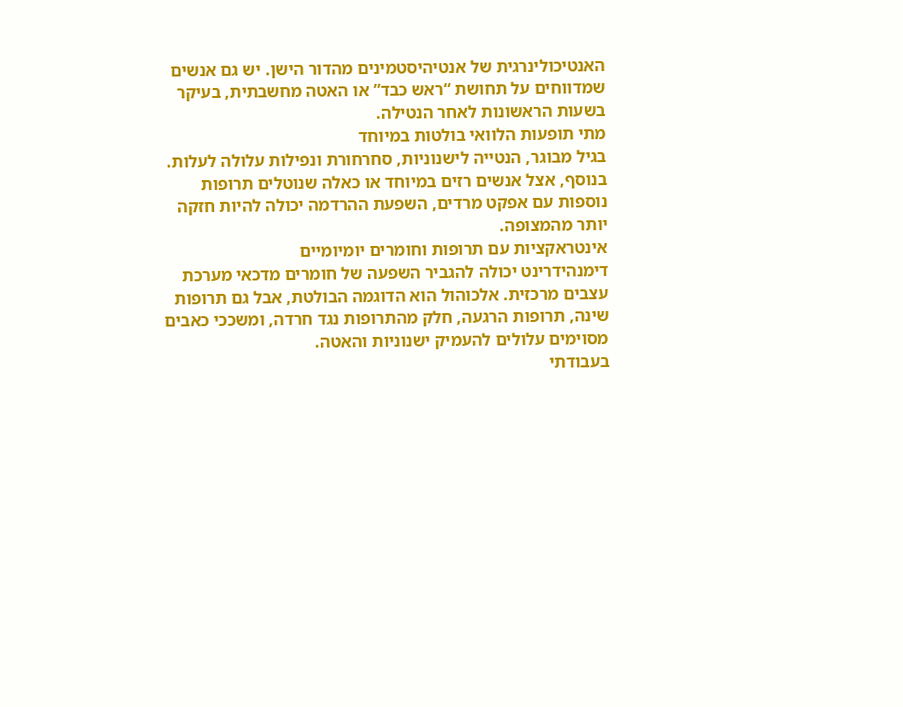האנטיכולינרגית של אנטיהיסטמינים מהדור הישן. יש גם אנשים שמדווחים על תחושת “ראש כבד” או האטה מחשבתית, בעיקר בשעות הראשונות לאחר הנטילה.
מתי תופעות הלוואי בולטות במיוחד
בגיל מבוגר, הנטייה לישנוניות, סחרחורת ונפילות עלולה לעלות. בנוסף, אצל אנשים רזים במיוחד או כאלה שנוטלים תרופות נוספות עם אפקט מרדים, השפעת ההרדמה יכולה להיות חזקה יותר מהמצופה.
אינטראקציות עם תרופות וחומרים יומיומיים
דימנהידרינט יכולה להגביר השפעה של חומרים מדכאי מערכת עצבים מרכזית. אלכוהול הוא הדוגמה הבולטת, אבל גם תרופות שינה, תרופות הרגעה, חלק מהתרופות נגד חרדה, ומשככי כאבים מסוימים עלולים להעמיק ישנוניות והאטה.
בעבודתי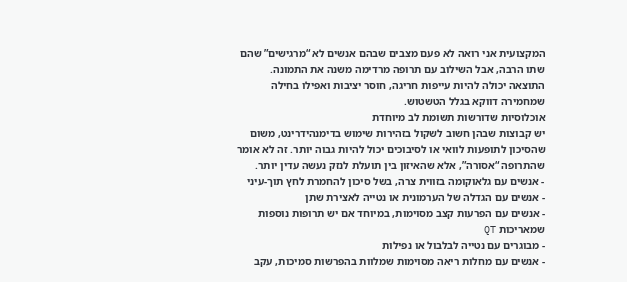המקצועית אני רואה לא פעם מצבים שבהם אנשים לא “מרגישים” שהם שתו הרבה, אבל השילוב עם תרופה מרדימה משנה את התמונה. התוצאה יכולה להיות עייפות חריגה, חוסר יציבות ואפילו בחילה שמחמירה דווקא בגלל הטשטוש.
אוכלוסיות שדורשות תשומת לב מיוחדת
יש קבוצות שבהן חשוב לשקול בזהירות שימוש בדימנהידרינט, משום שהסיכון לתופעות לוואי או לסיבוכים יכול להיות גבוה יותר. זה לא אומר שהתרופה “אסורה”, אלא שהאיזון בין תועלת לנזק נעשה עדין יותר.
- אנשים עם גלאוקומה בזווית צרה, בשל סיכון להחמרת לחץ תוך-עיני
- אנשים עם הגדלה של הערמונית או נטייה לאצירת שתן
- אנשים עם הפרעות קצב מסוימות, במיוחד אם יש תרופות נוספות שמאריכות QT
- מבוגרים עם נטייה לבלבול או נפילות
- אנשים עם מחלות ריאה מסוימות שמלוות בהפרשות סמיכות, עקב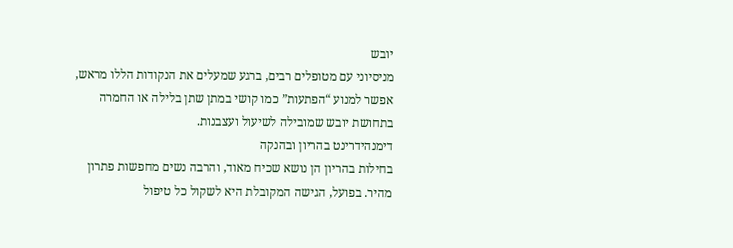יובש
מניסיוני עם מטופלים רבים, ברגע שמעלים את הנקודות הללו מראש, אפשר למנוע “הפתעות” כמו קושי במתן שתן בלילה או החמרה בתחושת יובש שמובילה לשיעול ועצבנות.
דימנהידרינט בהריון ובהנקה
בחילות בהריון הן נושא שכיח מאוד, והרבה נשים מחפשות פתרון מהיר. בפועל, הגישה המקובלת היא לשקול כל טיפול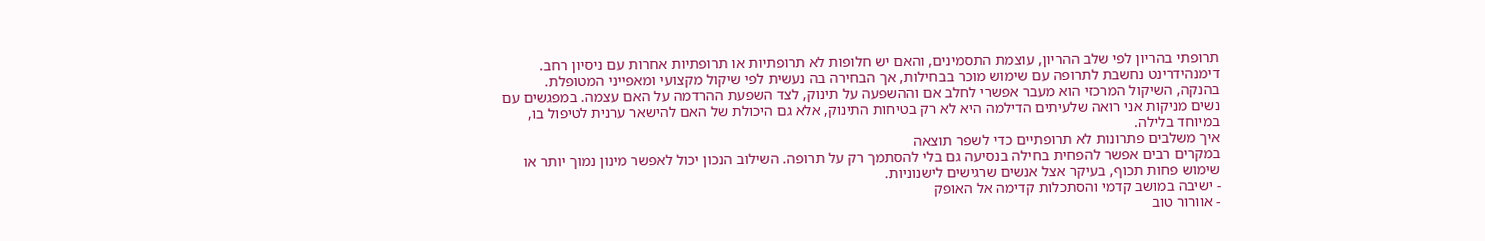תרופתי בהריון לפי שלב ההריון, עוצמת התסמינים, והאם יש חלופות לא תרופתיות או תרופתיות אחרות עם ניסיון רחב. דימנהידרינט נחשבת לתרופה עם שימוש מוכר בבחילות, אך הבחירה בה נעשית לפי שיקול מקצועי ומאפייני המטופלת.
בהנקה, השיקול המרכזי הוא מעבר אפשרי לחלב אם וההשפעה על תינוק, לצד השפעת ההרדמה על האם עצמה. במפגשים עם נשים מניקות אני רואה שלעיתים הדילמה היא לא רק בטיחות התינוק, אלא גם היכולת של האם להישאר ערנית לטיפול בו, במיוחד בלילה.
איך משלבים פתרונות לא תרופתיים כדי לשפר תוצאה
במקרים רבים אפשר להפחית בחילה בנסיעה גם בלי להסתמך רק על תרופה. השילוב הנכון יכול לאפשר מינון נמוך יותר או שימוש פחות תכוף, בעיקר אצל אנשים שרגישים לישנוניות.
- ישיבה במושב קדמי והסתכלות קדימה אל האופק
- אוורור טוב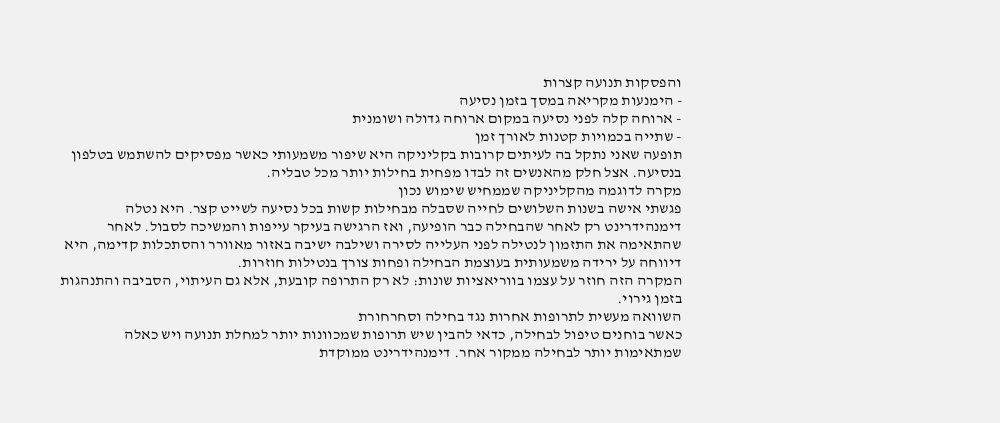והפסקות תנועה קצרות
- הימנעות מקריאה במסך בזמן נסיעה
- ארוחה קלה לפני נסיעה במקום ארוחה גדולה ושומנית
- שתייה בכמויות קטנות לאורך זמן
תופעה שאני נתקל בה לעיתים קרובות בקליניקה היא שיפור משמעותי כאשר מפסיקים להשתמש בטלפון בנסיעה. אצל חלק מהאנשים זה לבדו מפחית בחילות יותר מכל טבליה.
מקרה לדוגמה מהקליניקה שממחיש שימוש נכון
פגשתי אישה בשנות השלושים לחייה שסבלה מבחילות קשות בכל נסיעה לשייט קצר. היא נטלה דימנהידרינט רק לאחר שהבחילה כבר הופיעה, ואז הרגישה בעיקר עייפות והמשיכה לסבול. לאחר שהתאימה את התזמון לנטילה לפני העלייה לסירה ושילבה ישיבה באזור מאוורר והסתכלות קדימה, היא דיווחה על ירידה משמעותית בעוצמת הבחילה ופחות צורך בנטילות חוזרות.
המקרה הזה חוזר על עצמו בווריאציות שונות: לא רק התרופה קובעת, אלא גם העיתוי, הסביבה והתנהגות בזמן גירוי.
השוואה מעשית לתרופות אחרות נגד בחילה וסחרחורת
כאשר בוחנים טיפול לבחילה, כדאי להבין שיש תרופות שמכוונות יותר למחלת תנועה ויש כאלה שמתאימות יותר לבחילה ממקור אחר. דימנהידרינט ממוקדת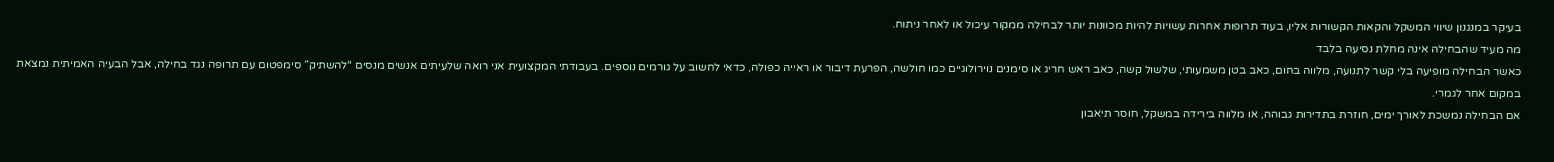בעיקר במנגנון שיווי המשקל והקאות הקשורות אליו, בעוד תרופות אחרות עשויות להיות מכוונות יותר לבחילה ממקור עיכול או לאחר ניתוח.
מה מעיד שהבחילה אינה מחלת נסיעה בלבד
כאשר הבחילה מופיעה בלי קשר לתנועה, מלווה בחום, כאב בטן משמעותי, שלשול קשה, כאב ראש חריג או סימנים נוירולוגיים כמו חולשה, הפרעת דיבור או ראייה כפולה, כדאי לחשוב על גורמים נוספים. בעבודתי המקצועית אני רואה שלעיתים אנשים מנסים “להשתיק” סימפטום עם תרופה נגד בחילה, אבל הבעיה האמיתית נמצאת במקום אחר לגמרי.
אם הבחילה נמשכת לאורך ימים, חוזרת בתדירות גבוהה, או מלווה בירידה במשקל, חוסר תיאבון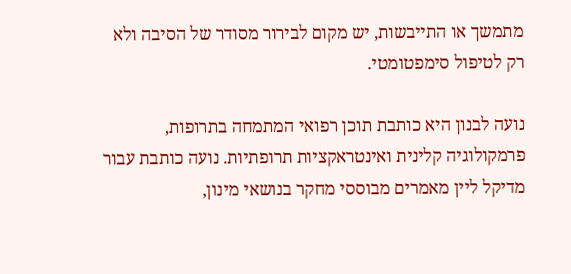מתמשך או התייבשות, יש מקום לבירור מסודר של הסיבה ולא רק לטיפול סימפטומטי.

נועה לבנון היא כותבת תוכן רפואי המתמחה בתרופות, פרמקולוגיה קלינית ואינטראקציות תרופתיות. נועה כותבת עבור מדיקל ליין מאמרים מבוססי מחקר בנושאי מינון,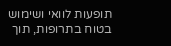תופעות לוואי ושימוש בטוח בתרופות, תוך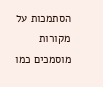הסתמכות על מקורות מוסמכים כמו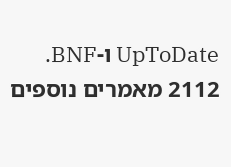UpToDate ו-BNF.
2112 מאמרים נוספים